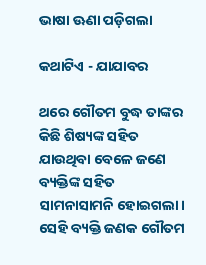ଭାଷା ଊଣା ପଡ଼ିଗଲା

କଥାଟିଏ - ଯାଯାବର

ଥରେ ଗୌତମ ବୁଦ୍ଧ ତାଙ୍କର କିଛି ଶିଷ୍ୟଙ୍କ ସହିତ ଯାଉଥିବା ବେଳେ ଜଣେ ବ୍ୟକ୍ତିଙ୍କ ସହିତ ସାମନାସାମନି ହୋଇଗଲା। ସେହି ବ୍ୟକ୍ତି ଜଣକ ଗୌତମ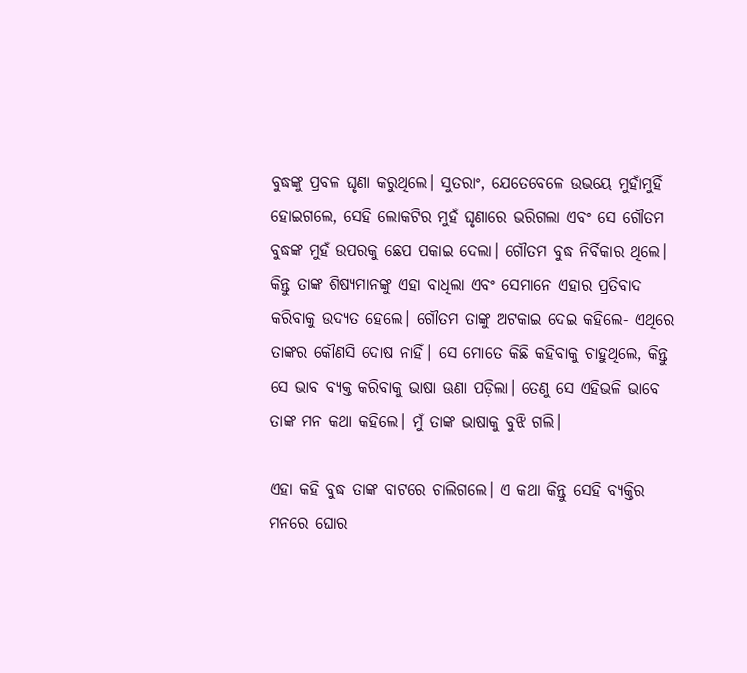ବୁଦ୍ଧଙ୍କୁ ପ୍ରବଳ ଘୃଣା କରୁଥିଲେ। ସୁତରାଂ, ଯେତେବେଳେ ଉଭୟେ ମୁହାଁମୁହିଁ ହୋଇଗଲେ, ସେହି ଲୋକଟିର ମୁହଁ ଘୃଣାରେ ଭରିଗଲା ଏବଂ ସେ ଗୌତମ ବୁଦ୍ଧଙ୍କ ମୁହଁ ଉପରକୁ ଛେପ ପକାଇ ଦେଲା। ଗୌତମ ବୁଦ୍ଧ ନିର୍ବିକାର ଥିଲେ। କିନ୍ତୁ ତାଙ୍କ ଶିଷ୍ୟମା‌ନଙ୍କୁ ଏହା ବାଧିଲା ଏବଂ ସେମାନେ ଏହାର ପ୍ରତିବାଦ କରିବାକୁ ଉଦ୍ୟତ ହେଲେ। ଗୌତମ ତାଙ୍କୁ ଅଟକାଇ ଦେଇ କହିଲେ- ଏଥିରେ ତାଙ୍କର କୌଣସି ଦୋଷ ନାହିଁ। ସେ ମୋତେ କିଛି କହିବାକୁ ଚାହୁଥିଲେ, କିନ୍ତୁ ସେ ଭାବ ବ୍ୟକ୍ତ କରିବାକୁ ଭାଷା ଊଣା ପଡ଼ିଲା। ତେଣୁ ସେ ଏହିଭଳି ଭାବେ ତାଙ୍କ ମନ କଥା କହିଲେ। ମୁଁ ତାଙ୍କ ଭାଷାକୁ ବୁଝି ଗଲି।

ଏହା କହି ବୁଦ୍ଧ ତାଙ୍କ ବାଟରେ ଚାଲିଗଲେ। ଏ କଥା କିନ୍ତୁ ସେହି ବ୍ୟକ୍ତିର ମନରେ ଘୋର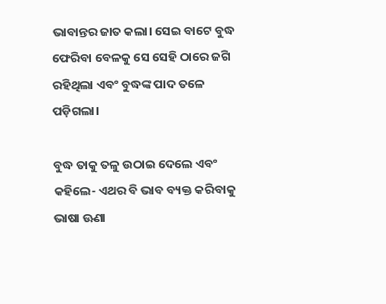ଭାବାନ୍ତର ଜାତ କଲା। ‌ସେଇ ବାଟେ ବୁଦ୍ଧ ଫେରିବା ବେଳକୁ ସେ ସେହି ଠାରେ ଜଗି ରହିଥିଲା ଏବଂ ବୁଦ୍ଧଙ୍କ ପାଦ ତଳେ ପଡ଼ିଗଲା।

ବୁଦ୍ଧ ତାକୁ ତଳୁ ଉଠାଇ ଦେଲେ ଏବଂ କହିଲେ- ଏଥର ବି ଭାବ ବ୍ୟକ୍ତ କରିବାକୁ ଭାଷା ଊଣା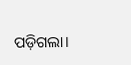ପଡ଼ିଗଲା।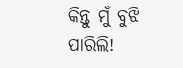କିନ୍ତୁ ମୁଁ ବୁଝି ପାରିଲି!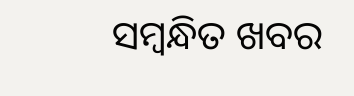ସମ୍ବନ୍ଧିତ ଖବର